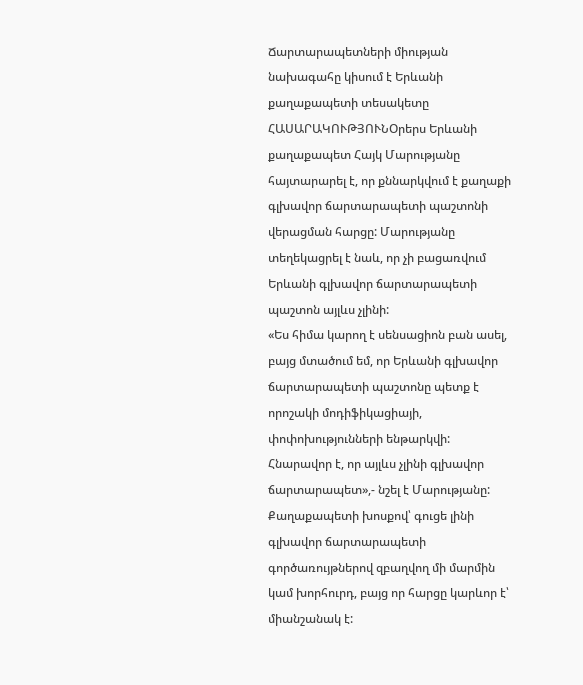Ճարտարապետների միության նախագահը կիսում է Երևանի քաղաքապետի տեսակետը
ՀԱՍԱՐԱԿՈՒԹՅՈՒՆՕրերս Երևանի քաղաքապետ Հայկ Մարությանը հայտարարել է, որ քննարկվում է քաղաքի գլխավոր ճարտարապետի պաշտոնի վերացման հարցը: Մարությանը տեղեկացրել է նաև, որ չի բացառվում Երևանի գլխավոր ճարտարապետի պաշտոն այլևս չլինի:
«Ես հիմա կարող է սենսացիոն բան ասել, բայց մտածում եմ, որ Երևանի գլխավոր ճարտարապետի պաշտոնը պետք է որոշակի մոդիֆիկացիայի, փոփոխությունների ենթարկվի: Հնարավոր է, որ այլևս չլինի գլխավոր ճարտարապետ»,- նշել է Մարությանը:
Քաղաքապետի խոսքով՝ գուցե լինի գլխավոր ճարտարապետի գործառույթներով զբաղվող մի մարմին կամ խորհուրդ, բայց որ հարցը կարևոր է՝ միանշանակ է: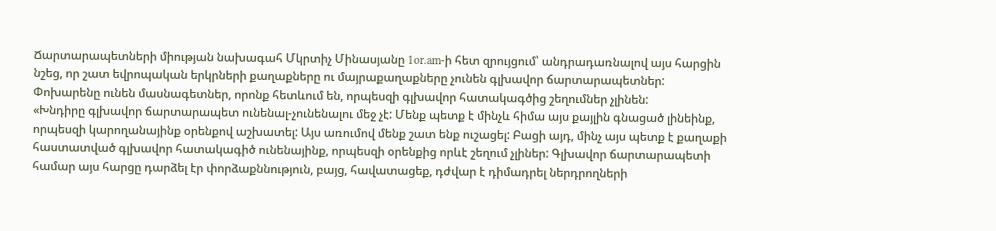Ճարտարապետների միության նախագահ Մկրտիչ Մինասյանը 1or.am-ի հետ զրույցում՝ անդրադառնալով այս հարցին նշեց, որ շատ եվրոպական երկրների քաղաքները ու մայրաքաղաքները չունեն գլխավոր ճարտարապետներ: Փոխարենը ունեն մասնագետներ, որոնք հետևում են, որպեսզի գլխավոր հատակագծից շեղումներ չլինեն:
«Խնդիրը գլխավոր ճարտարապետ ունենալ-չունենալու մեջ չէ: Մենք պետք է մինչև հիմա այս քայլին գնացած լինեինք, որպեսզի կարողանայինք օրենքով աշխատել: Այս առումով մենք շատ ենք ուշացել: Բացի այդ, մինչ այս պետք է քաղաքի հաստատված գլխավոր հատակագիծ ունենայինք, որպեսզի օրենքից որևէ շեղում չլիներ: Գլխավոր ճարտարապետի համար այս հարցը դարձել էր փորձաքննություն, բայց, հավատացեք, դժվար է դիմադրել ներդրողների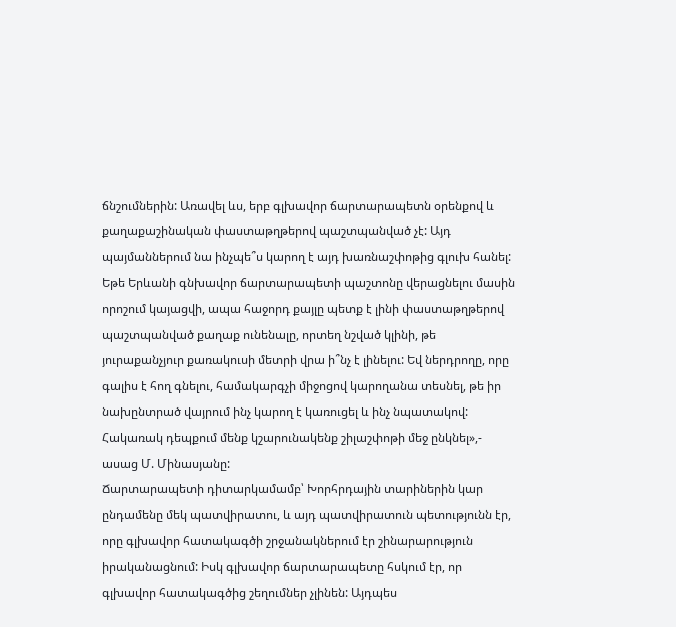ճնշումներին: Առավել ևս, երբ գլխավոր ճարտարապետն օրենքով և քաղաքաշինական փաստաթղթերով պաշտպանված չէ: Այդ պայմաններում նա ինչպե՞ս կարող է այդ խառնաշփոթից գլուխ հանել: Եթե Երևանի գնխավոր ճարտարապետի պաշտոնը վերացնելու մասին որոշում կայացվի, ապա հաջորդ քայլը պետք է լինի փաստաթղթերով պաշտպանված քաղաք ունենալը, որտեղ նշված կլինի, թե յուրաքանչյուր քառակուսի մետրի վրա ի՞նչ է լինելու: Եվ ներդրողը, որը գալիս է հող գնելու, համակարգչի միջոցով կարողանա տեսնել, թե իր նախընտրած վայրում ինչ կարող է կառուցել և ինչ նպատակով: Հակառակ դեպքում մենք կշարունակենք շիլաշփոթի մեջ ընկնել»,- ասաց Մ. Մինասյանը:
Ճարտարապետի դիտարկամամբ՝ Խորհրդային տարիներին կար ընդամենը մեկ պատվիրատու, և այդ պատվիրատուն պետությունն էր, որը գլխավոր հատակագծի շրջանակներում էր շինարարություն իրականացնում: Իսկ գլխավոր ճարտարապետը հսկում էր, որ գլխավոր հատակագծից շեղումներ չլինեն: Այդպես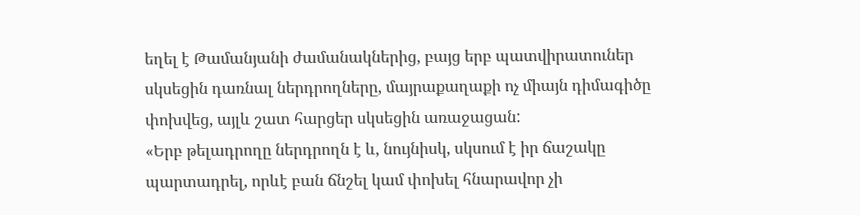եղել է Թամանյանի ժամանակներից, բայց երբ պատվիրատուներ սկսեցին դառնալ ներդրողները, մայրաքաղաքի ոչ միայն դիմագիծը փոխվեց, այլև շատ հարցեր սկսեցին առաջացան:
«Երբ թելադրողը ներդրողն է և, նույնիսկ, սկսում է իր ճաշակը պարտադրել, որևէ բան ճնշել կամ փոխել հնարավոր չի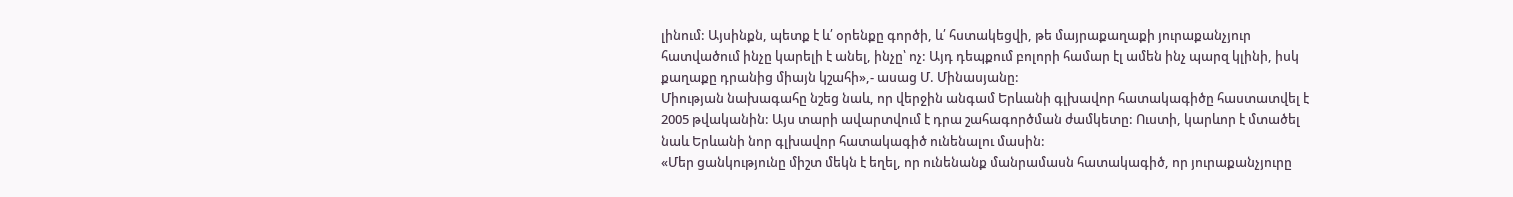լինում: Այսինքն, պետք է և՛ օրենքը գործի, և՛ հստակեցվի, թե մայրաքաղաքի յուրաքանչյուր հատվածում ինչը կարելի է անել, ինչը՝ ոչ: Այդ դեպքում բոլորի համար էլ ամեն ինչ պարզ կլինի, իսկ քաղաքը դրանից միայն կշահի»,- ասաց Մ. Մինասյանը:
Միության նախագահը նշեց նաև, որ վերջին անգամ Երևանի գլխավոր հատակագիծը հաստատվել է 2005 թվականին: Այս տարի ավարտվում է դրա շահագործման ժամկետը: Ուստի, կարևոր է մտածել նաև Երևանի նոր գլխավոր հատակագիծ ունենալու մասին:
«Մեր ցանկությունը միշտ մեկն է եղել, որ ունենանք մանրամասն հատակագիծ, որ յուրաքանչյուրը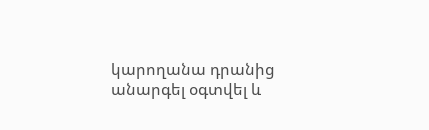կարողանա դրանից անարգել օգտվել և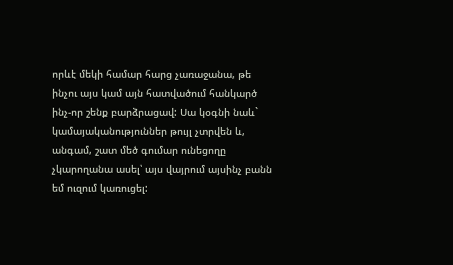որևէ մեկի համար հարց չառաջանա, թե ինչու այս կամ այն հատվածում հանկարծ ինչ-որ շենք բարձրացավ: Սա կօգնի նաև` կամայականություններ թույլ չտրվեն և, անգամ, շատ մեծ գումար ունեցողը չկարողանա ասել՝ այս վայրում այսինչ բանն եմ ուզում կառուցել: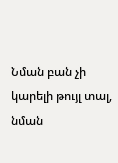Նման բան չի կարելի թույլ տալ, նման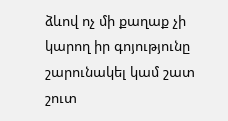ձևով ոչ մի քաղաք չի կարող իր գոյությունը շարունակել կամ շատ շուտ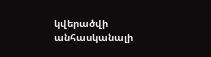կվերածվի անհասկանալի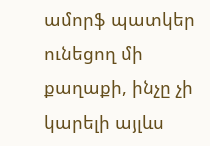ամորֆ պատկեր ունեցող մի քաղաքի, ինչը չի կարելի այլևս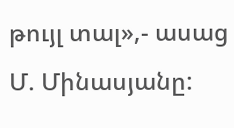թույլ տալ»,- ասաց Մ. Մինասյանը: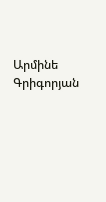Արմինե Գրիգորյան